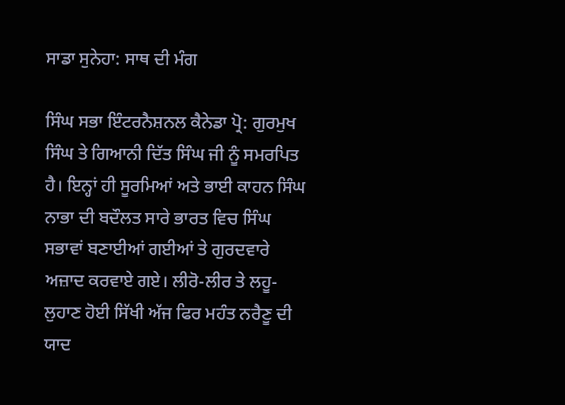ਸਾਡਾ ਸੁਨੇਹਾ: ਸਾਥ ਦੀ ਮੰਗ

ਸਿੰਘ ਸਭਾ ਇੰਟਰਨੈਸ਼ਨਲ ਕੈਨੇਡਾ ਪ੍ਰੋ: ਗੁਰਮੁਖ ਸਿੰਘ ਤੇ ਗਿਆਨੀ ਦਿੱਤ ਸਿੰਘ ਜੀ ਨੂੰ ਸਮਰਪਿਤ ਹੈ। ਇਨ੍ਹਾਂ ਹੀ ਸੂਰਮਿਆਂ ਅਤੇ ਭਾਈ ਕਾਹਨ ਸਿੰਘ ਨਾਭਾ ਦੀ ਬਦੌਲਤ ਸਾਰੇ ਭਾਰਤ ਵਿਚ ਸਿੰਘ ਸਭਾਵਾਂ ਬਣਾਈਆਂ ਗਈਆਂ ਤੇ ਗੁਰਦਵਾਰੇ ਅਜ਼ਾਦ ਕਰਵਾਏ ਗਏ। ਲੀਰੋ-ਲੀਰ ਤੇ ਲਹੂ-ਲੁਹਾਣ ਹੋਈ ਸਿੱਖੀ ਅੱਜ ਫਿਰ ਮਹੰਤ ਨਰੈਣੂ ਦੀ ਯਾਦ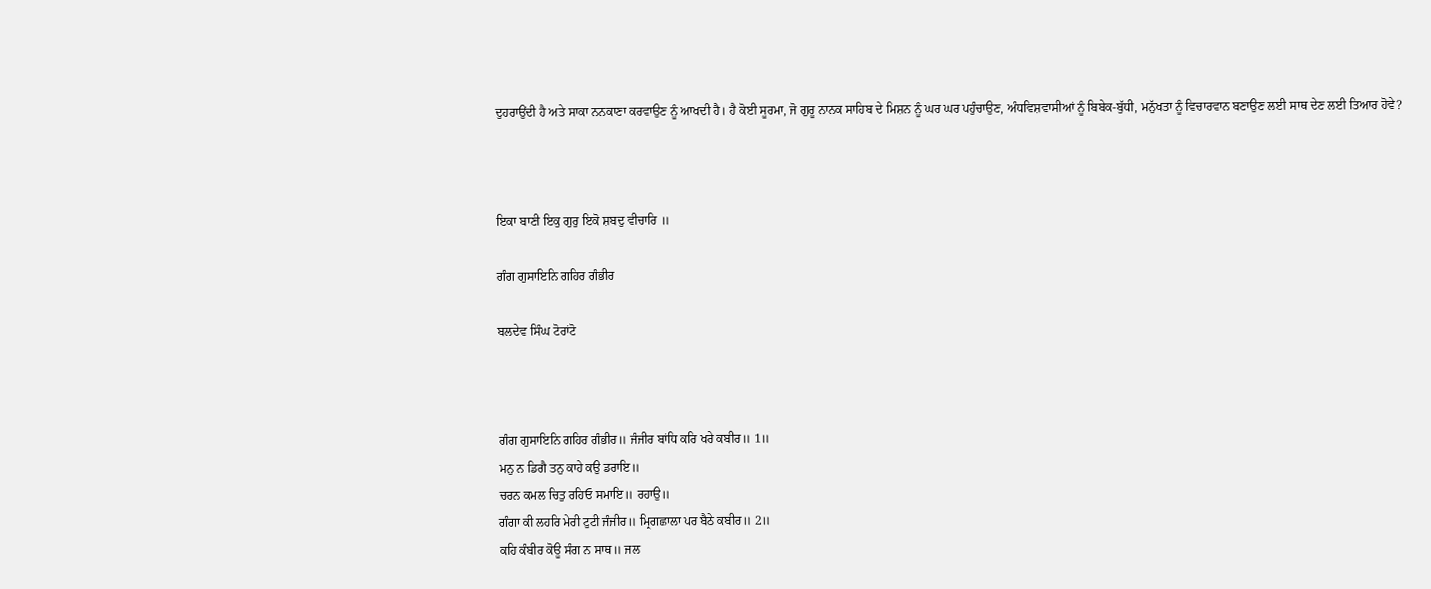ਦੁਹਰਾਉਂਦੀ ਹੈ ਅਤੇ ਸਾਕਾ ਨਨਕਾਣਾ ਕਰਵਾਉਣ ਨੂੰ ਆਖਦੀ ਹੈ। ਹੈ ਕੋਈ ਸੂਰਮਾ, ਜੋ ਗੁਰੂ ਨਾਨਕ ਸਾਹਿਬ ਦੇ ਮਿਸ਼ਨ ਨੂੰ ਘਰ ਘਰ ਪਹੁੰਚਾਉਣ, ਅੰਧਵਿਸ਼ਵਾਸੀਆਂ ਨੂੰ ਬਿਬੇਕ-ਬੁੱਧੀ, ਮਨੁੱਖਤਾ ਨੂੰ ਵਿਚਾਰਵਾਨ ਬਣਾਉਣ ਲਈ ਸਾਥ ਦੇਣ ਲਈ ਤਿਆਰ ਹੋਵੇ?



ਇਕਾ ਬਾਣੀ ਇਕੁ ਗੁਰੁ ਇਕੋ ਸ਼ਬਦੁ ਵੀਚਾਰਿ ॥

ਗੰਗ ਗੁਸਾਇਨਿ ਗਹਿਰ ਗੰਭੀਰ

ਬਲਦੇਵ ਸਿੰਘ ਟੋਰਾਂਟੋ



ਗੰਗ ਗੁਸਾਇਨਿ ਗਹਿਰ ਗੰਭੀਰ॥ ਜੰਜੀਰ ਬਾਂਧਿ ਕਰਿ ਖਰੇ ਕਬੀਰ॥ 1॥
ਮਨੁ ਨ ਡਿਗੈ ਤਨੁ ਕਾਹੇ ਕਉ ਡਰਾਇ॥
ਚਰਨ ਕਮਲ ਚਿਤੁ ਰਹਿਓ ਸਮਾਇ॥ ਰਹਾਉ॥
ਗੰਗਾ ਕੀ ਲਹਰਿ ਮੇਰੀ ਟੁਟੀ ਜੰਜੀਰ॥ ਮ੍ਰਿਗਛਾਲਾ ਪਰ ਬੈਠੇ ਕਬੀਰ॥ 2॥
ਕਹਿ ਕੰਬੀਰ ਕੋਊ ਸੰਗ ਨ ਸਾਥ॥ ਜਲ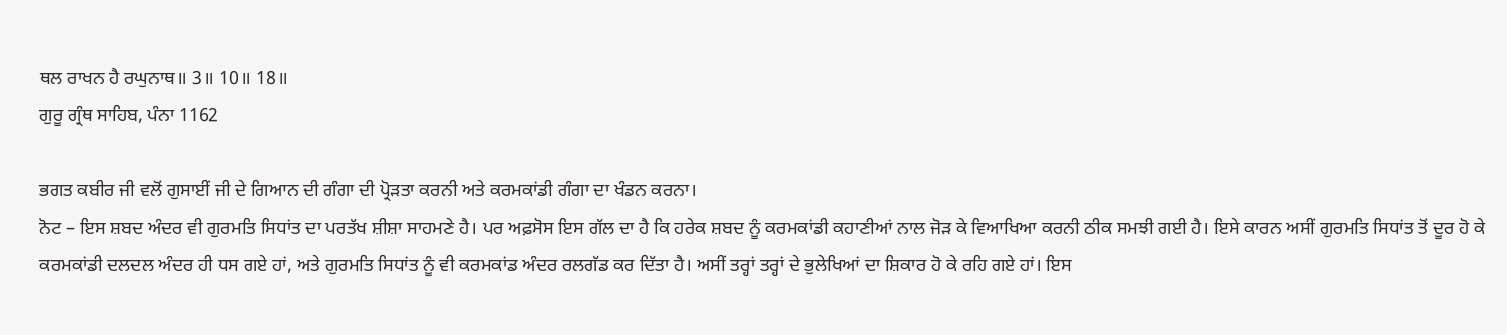ਥਲ ਰਾਖਨ ਹੈ ਰਘੁਨਾਥ॥ 3॥ 10॥ 18॥
ਗੁਰੂ ਗ੍ਰੰਥ ਸਾਹਿਬ, ਪੰਨਾ 1162

ਭਗਤ ਕਬੀਰ ਜੀ ਵਲੋਂ ਗੁਸਾਈਂ ਜੀ ਦੇ ਗਿਆਨ ਦੀ ਗੰਗਾ ਦੀ ਪ੍ਰੋੜਤਾ ਕਰਨੀ ਅਤੇ ਕਰਮਕਾਂਡੀ ਗੰਗਾ ਦਾ ਖੰਡਨ ਕਰਨਾ।
ਨੋਟ – ਇਸ ਸ਼ਬਦ ਅੰਦਰ ਵੀ ਗੁਰਮਤਿ ਸਿਧਾਂਤ ਦਾ ਪਰਤੱਖ ਸ਼ੀਸ਼ਾ ਸਾਹਮਣੇ ਹੈ। ਪਰ ਅਫ਼ਸੋਸ ਇਸ ਗੱਲ ਦਾ ਹੈ ਕਿ ਹਰੇਕ ਸ਼ਬਦ ਨੂੰ ਕਰਮਕਾਂਡੀ ਕਹਾਣੀਆਂ ਨਾਲ ਜੋੜ ਕੇ ਵਿਆਖਿਆ ਕਰਨੀ ਠੀਕ ਸਮਝੀ ਗਈ ਹੈ। ਇਸੇ ਕਾਰਨ ਅਸੀਂ ਗੁਰਮਤਿ ਸਿਧਾਂਤ ਤੋਂ ਦੂਰ ਹੋ ਕੇ ਕਰਮਕਾਂਡੀ ਦਲਦਲ ਅੰਦਰ ਹੀ ਧਸ ਗਏ ਹਾਂ, ਅਤੇ ਗੁਰਮਤਿ ਸਿਧਾਂਤ ਨੂੰ ਵੀ ਕਰਮਕਾਂਡ ਅੰਦਰ ਰਲਗੱਡ ਕਰ ਦਿੱਤਾ ਹੈ। ਅਸੀਂ ਤਰ੍ਹਾਂ ਤਰ੍ਹਾਂ ਦੇ ਭੁਲੇਖਿਆਂ ਦਾ ਸ਼ਿਕਾਰ ਹੋ ਕੇ ਰਹਿ ਗਏ ਹਾਂ। ਇਸ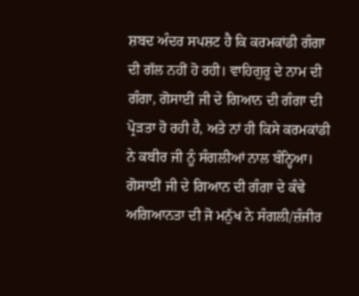ਸ਼ਬਦ ਅੰਦਰ ਸਪਸ਼ਟ ਹੈ ਕਿ ਕਰਮਕਾਂਡੀ ਗੰਗਾ ਦੀ ਗੱਲ ਨਹੀਂ ਹੋ ਰਹੀ। ਵਾਹਿਗੁਰੂ ਦੇ ਨਾਮ ਦੀ ਗੰਗਾ, ਗੋਸਾਈਂ ਜੀ ਦੇ ਗਿਆਨ ਦੀ ਗੰਗਾ ਦੀ ਪ੍ਰੋੜਤਾ ਹੋ ਰਹੀ ਹੈ, ਅਤੇ ਨਾਂ ਹੀ ਕਿਸੇ ਕਰਮਕਾਂਡੀ ਨੇ ਕਬੀਰ ਜੀ ਨੂੰ ਸੰਗਲੀਆਂ ਨਾਲ ਬੰਨ੍ਹਿਆ। ਗੋਸਾਈਂ ਜੀ ਦੇ ਗਿਆਨ ਦੀ ਗੰਗਾ ਦੇ ਕੰਢੇ ਅਗਿਆਨਤਾ ਦੀ ਜੋ ਮਨੁੱਖ ਨੇ ਸੰਗਲੀ/ਜ਼ੰਜੀਰ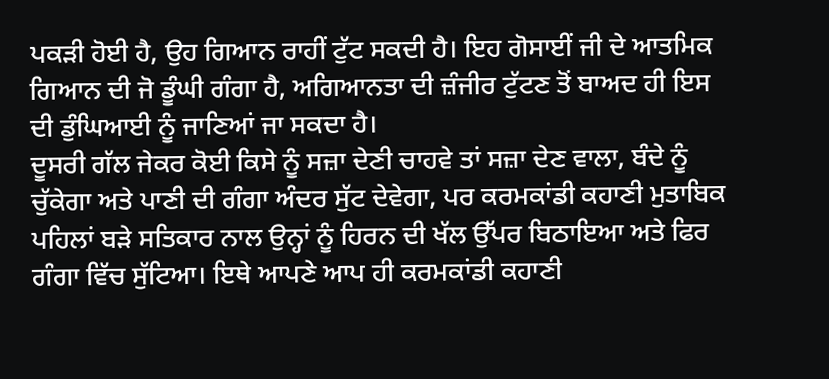ਪਕੜੀ ਹੋਈ ਹੈ, ਉਹ ਗਿਆਨ ਰਾਹੀਂ ਟੁੱਟ ਸਕਦੀ ਹੈ। ਇਹ ਗੋਸਾਈਂ ਜੀ ਦੇ ਆਤਮਿਕ ਗਿਆਨ ਦੀ ਜੋ ਡੂੰਘੀ ਗੰਗਾ ਹੈ, ਅਗਿਆਨਤਾ ਦੀ ਜ਼ੰਜੀਰ ਟੁੱਟਣ ਤੋਂ ਬਾਅਦ ਹੀ ਇਸ ਦੀ ਡੁੰਘਿਆਈ ਨੂੰ ਜਾਣਿਆਂ ਜਾ ਸਕਦਾ ਹੈ।
ਦੂਸਰੀ ਗੱਲ ਜੇਕਰ ਕੋਈ ਕਿਸੇ ਨੂੰ ਸਜ਼ਾ ਦੇਣੀ ਚਾਹਵੇ ਤਾਂ ਸਜ਼ਾ ਦੇਣ ਵਾਲਾ, ਬੰਦੇ ਨੂੰ ਚੁੱਕੇਗਾ ਅਤੇ ਪਾਣੀ ਦੀ ਗੰਗਾ ਅੰਦਰ ਸੁੱਟ ਦੇਵੇਗਾ, ਪਰ ਕਰਮਕਾਂਡੀ ਕਹਾਣੀ ਮੁਤਾਬਿਕ ਪਹਿਲਾਂ ਬੜੇ ਸਤਿਕਾਰ ਨਾਲ ਉਨ੍ਹਾਂ ਨੂੰ ਹਿਰਨ ਦੀ ਖੱਲ ਉੱਪਰ ਬਿਠਾਇਆ ਅਤੇ ਫਿਰ ਗੰਗਾ ਵਿੱਚ ਸੁੱਟਿਆ। ਇਥੇ ਆਪਣੇ ਆਪ ਹੀ ਕਰਮਕਾਂਡੀ ਕਹਾਣੀ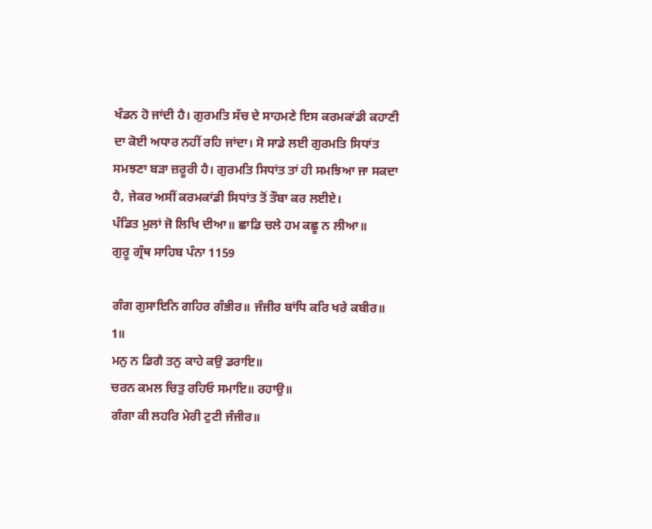ਖੰਡਨ ਹੋ ਜਾਂਦੀ ਹੈ। ਗੁਰਮਤਿ ਸੱਚ ਦੇ ਸਾਹਮਣੇ ਇਸ ਕਰਮਕਾਂਡੀ ਕਹਾਣੀ ਦਾ ਕੋਈ ਅਧਾਰ ਨਹੀਂ ਰਹਿ ਜਾਂਦਾ। ਸੋ ਸਾਡੇ ਲਈ ਗੁਰਮਤਿ ਸਿਧਾਂਤ ਸਮਝਣਾ ਬੜਾ ਜ਼ਰੂਰੀ ਹੈ। ਗੁਰਮਤਿ ਸਿਧਾਂਤ ਤਾਂ ਹੀ ਸਮਝਿਆ ਜਾ ਸਕਦਾ ਹੈ, ਜੇਕਰ ਅਸੀਂ ਕਰਮਕਾਂਡੀ ਸਿਧਾਂਤ ਤੋਂ ਤੌਬਾ ਕਰ ਲਈਏ।
ਪੰਡਿਤ ਮੁਲਾਂ ਜੋ ਲਿਖਿ ਦੀਆ॥ ਛਾਡਿ ਚਲੇ ਹਮ ਕਛੂ ਨ ਲੀਆ॥
ਗੁਰੂ ਗ੍ਰੰਥ ਸਾਹਿਬ ਪੰਨਾ 1159

ਗੰਗ ਗੁਸਾਇਨਿ ਗਹਿਰ ਗੰਭੀਰ॥ ਜੰਜੀਰ ਬਾਂਧਿ ਕਰਿ ਖਰੇ ਕਬੀਰ॥ 1॥
ਮਨੁ ਨ ਡਿਗੈ ਤਨੁ ਕਾਹੇ ਕਉ ਡਰਾਇ॥
ਚਰਨ ਕਮਲ ਚਿਤੁ ਰਹਿਓ ਸਮਾਇ॥ ਰਹਾਉ॥
ਗੰਗਾ ਕੀ ਲਹਰਿ ਮੇਰੀ ਟੁਟੀ ਜੰਜੀਰ॥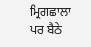ਮ੍ਰਿਗਛਾਲਾ ਪਰ ਬੈਠੇ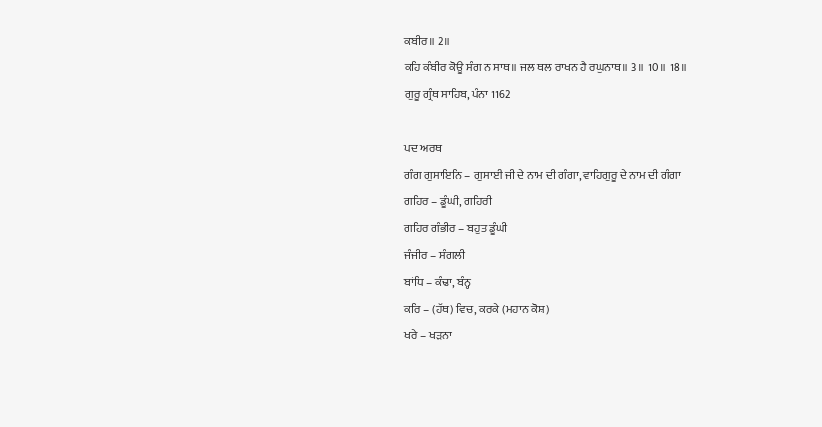ਕਬੀਰ॥ 2॥
ਕਹਿ ਕੰਬੀਰ ਕੋਊ ਸੰਗ ਨ ਸਾਥ॥ ਜਲ ਥਲ ਰਾਖਨ ਹੈ ਰਘੁਨਾਥ॥ 3॥ 10॥ 18॥
ਗੁਰੂ ਗ੍ਰੰਥ ਸਾਹਿਬ, ਪੰਨਾ 1162

ਪਦ ਅਰਥ
ਗੰਗ ਗੁਸਾਇਨਿ – ਗੁਸਾਈ ਜੀ ਦੇ ਨਾਮ ਦੀ ਗੰਗਾ, ਵਾਹਿਗੁਰੂ ਦੇ ਨਾਮ ਦੀ ਗੰਗਾ
ਗਹਿਰ – ਡੂੰਘੀ, ਗਹਿਰੀ
ਗਹਿਰ ਗੰਭੀਰ – ਬਹੁਤ ਡੂੰਘੀ
ਜੰਜੀਰ – ਸੰਗਲੀ
ਬਾਂਧਿ – ਕੰਢਾ, ਬੰਨ੍ਹ
ਕਰਿ – (ਹੱਥ) ਵਿਚ, ਕਰਕੇ (ਮਹਾਨ ਕੋਸ਼)
ਖਰੇ – ਖੜਨਾ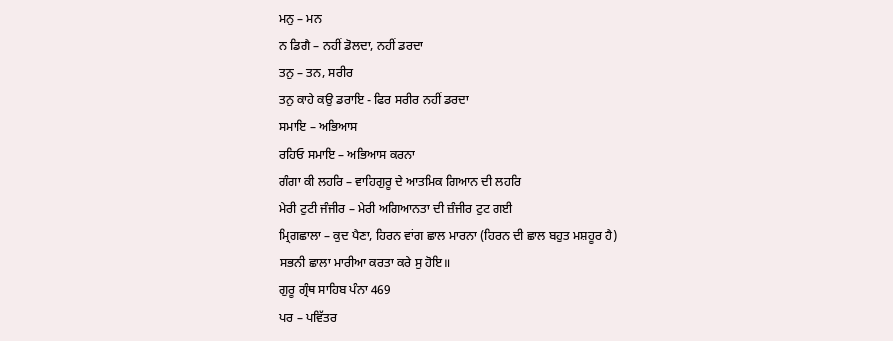ਮਨੁ – ਮਨ
ਨ ਡਿਗੈ – ਨਹੀਂ ਡੋਲਦਾ, ਨਹੀਂ ਡਰਦਾ
ਤਨੁ – ਤਨ, ਸਰੀਰ
ਤਨੁ ਕਾਹੇ ਕਉ ਡਰਾਇ - ਫਿਰ ਸਰੀਰ ਨਹੀਂ ਡਰਦਾ
ਸਮਾਇ – ਅਭਿਆਸ
ਰਹਿਓ ਸਮਾਇ – ਅਭਿਆਸ ਕਰਨਾ
ਗੰਗਾ ਕੀ ਲਹਰਿ – ਵਾਹਿਗੁਰੂ ਦੇ ਆਤਮਿਕ ਗਿਆਨ ਦੀ ਲਹਰਿ
ਮੇਰੀ ਟੁਟੀ ਜੰਜੀਰ – ਮੇਰੀ ਅਗਿਆਨਤਾ ਦੀ ਜ਼ੰਜੀਰ ਟੁਟ ਗਈ
ਮ੍ਰਿਗਛਾਲਾ – ਕੁਦ ਪੈਣਾ, ਹਿਰਨ ਵਾਂਗ ਛਾਲ ਮਾਰਨਾ (ਹਿਰਨ ਦੀ ਛਾਲ ਬਹੁਤ ਮਸ਼ਹੂਰ ਹੈ)
ਸਭਨੀ ਛਾਲਾ ਮਾਰੀਆ ਕਰਤਾ ਕਰੇ ਸੁ ਹੋਇ॥
ਗੁਰੂ ਗ੍ਰੰਥ ਸਾਹਿਬ ਪੰਨਾ 469
ਪਰ – ਪਵਿੱਤਰ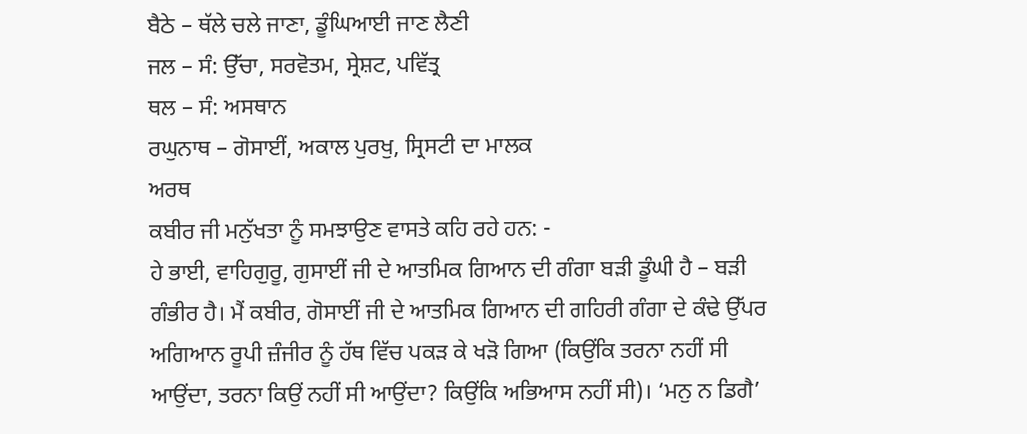ਬੈਠੇ – ਥੱਲੇ ਚਲੇ ਜਾਣਾ, ਡੂੰਘਿਆਈ ਜਾਣ ਲੈਣੀ
ਜਲ – ਸੰ: ਉੱਚਾ, ਸਰਵੋਤਮ, ਸ੍ਰੇਸ਼ਟ, ਪਵਿੱਤ੍ਰ
ਥਲ – ਸੰ: ਅਸਥਾਨ
ਰਘੁਨਾਥ – ਗੋਸਾਈਂ, ਅਕਾਲ ਪੁਰਖੁ, ਸ੍ਰਿਸਟੀ ਦਾ ਮਾਲਕ
ਅਰਥ
ਕਬੀਰ ਜੀ ਮਨੁੱਖਤਾ ਨੂੰ ਸਮਝਾਉਣ ਵਾਸਤੇ ਕਹਿ ਰਹੇ ਹਨ: -
ਹੇ ਭਾਈ, ਵਾਹਿਗੁਰੂ, ਗੁਸਾਈਂ ਜੀ ਦੇ ਆਤਮਿਕ ਗਿਆਨ ਦੀ ਗੰਗਾ ਬੜੀ ਡੂੰਘੀ ਹੈ – ਬੜੀ ਗੰਭੀਰ ਹੈ। ਮੈਂ ਕਬੀਰ, ਗੋਸਾਈਂ ਜੀ ਦੇ ਆਤਮਿਕ ਗਿਆਨ ਦੀ ਗਹਿਰੀ ਗੰਗਾ ਦੇ ਕੰਢੇ ਉੱਪਰ ਅਗਿਆਨ ਰੂਪੀ ਜ਼ੰਜੀਰ ਨੂੰ ਹੱਥ ਵਿੱਚ ਪਕੜ ਕੇ ਖੜੋ ਗਿਆ (ਕਿਉਂਕਿ ਤਰਨਾ ਨਹੀਂ ਸੀ ਆਉਂਦਾ, ਤਰਨਾ ਕਿਉਂ ਨਹੀਂ ਸੀ ਆਉਂਦਾ? ਕਿਉਂਕਿ ਅਭਿਆਸ ਨਹੀਂ ਸੀ)। ‘ਮਨੁ ਨ ਡਿਗੈ’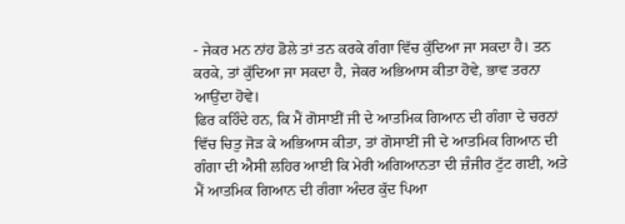- ਜੇਕਰ ਮਨ ਨਾਂਹ ਡੋਲੇ ਤਾਂ ਤਨ ਕਰਕੇ ਗੰਗਾ ਵਿੱਚ ਕੁੱਦਿਆ ਜਾ ਸਕਦਾ ਹੈ। ਤਨ ਕਰਕੇ, ਤਾਂ ਕੁੱਦਿਆ ਜਾ ਸਕਦਾ ਹੈ, ਜੇਕਰ ਅਭਿਆਸ ਕੀਤਾ ਹੋਵੇ, ਭਾਵ ਤਰਨਾ ਆਉਂਦਾ ਹੋਵੇ।
ਫਿਰ ਕਹਿੰਦੇ ਹਨ, ਕਿ ਮੈਂ ਗੋਸਾਈਂ ਜੀ ਦੇ ਆਤਮਿਕ ਗਿਆਨ ਦੀ ਗੰਗਾ ਦੇ ਚਰਨਾਂ ਵਿੱਚ ਚਿਤੁ ਜੋੜ ਕੇ ਅਭਿਆਸ ਕੀਤਾ, ਤਾਂ ਗੋਸਾਈਂ ਜੀ ਦੇ ਆਤਮਿਕ ਗਿਆਨ ਦੀ ਗੰਗਾ ਦੀ ਐਸੀ ਲਹਿਰ ਆਈ ਕਿ ਮੇਰੀ ਅਗਿਆਨਤਾ ਦੀ ਜ਼ੰਜੀਰ ਟੁੱਟ ਗਈ, ਅਤੇ ਮੈਂ ਆਤਮਿਕ ਗਿਆਨ ਦੀ ਗੰਗਾ ਅੰਦਰ ਕੁੱਦ ਪਿਆ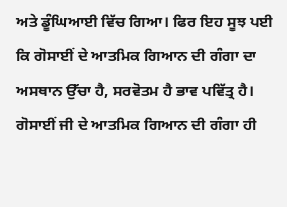ਅਤੇ ਡੂੰਘਿਆਈ ਵਿੱਚ ਗਿਆ। ਫਿਰ ਇਹ ਸੂਝ ਪਈ ਕਿ ਗੋਸਾਈਂ ਦੇ ਆਤਮਿਕ ਗਿਆਨ ਦੀ ਗੰਗਾ ਦਾ ਅਸਥਾਨ ਉੱਚਾ ਹੈ, ਸਰਵੋਤਮ ਹੈ ਭਾਵ ਪਵਿੱਤ੍ਰ ਹੈ। ਗੋਸਾਈਂ ਜੀ ਦੇ ਆਤਮਿਕ ਗਿਆਨ ਦੀ ਗੰਗਾ ਹੀ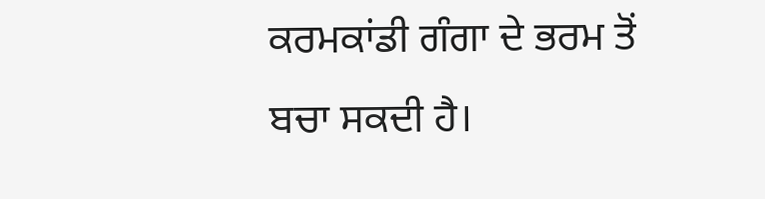ਕਰਮਕਾਂਡੀ ਗੰਗਾ ਦੇ ਭਰਮ ਤੋਂ ਬਚਾ ਸਕਦੀ ਹੈ।